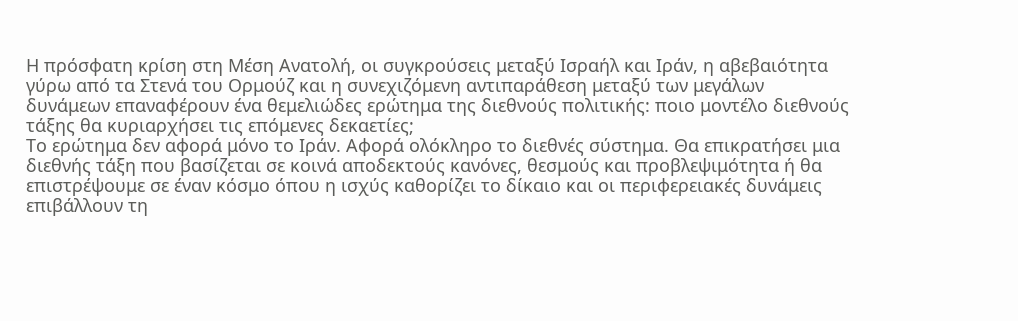Η πρόσφατη κρίση στη Μέση Ανατολή, οι συγκρούσεις μεταξύ Ισραήλ και Ιράν, η αβεβαιότητα γύρω από τα Στενά του Ορμούζ και η συνεχιζόμενη αντιπαράθεση μεταξύ των μεγάλων δυνάμεων επαναφέρουν ένα θεμελιώδες ερώτημα της διεθνούς πολιτικής: ποιο μοντέλο διεθνούς τάξης θα κυριαρχήσει τις επόμενες δεκαετίες;
Το ερώτημα δεν αφορά μόνο το Ιράν. Αφορά ολόκληρο το διεθνές σύστημα. Θα επικρατήσει μια διεθνής τάξη που βασίζεται σε κοινά αποδεκτούς κανόνες, θεσμούς και προβλεψιμότητα ή θα επιστρέψουμε σε έναν κόσμο όπου η ισχύς καθορίζει το δίκαιο και οι περιφερειακές δυνάμεις επιβάλλουν τη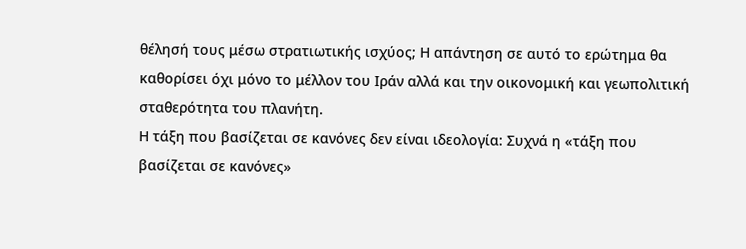θέλησή τους μέσω στρατιωτικής ισχύος; Η απάντηση σε αυτό το ερώτημα θα καθορίσει όχι μόνο το μέλλον του Ιράν αλλά και την οικονομική και γεωπολιτική σταθερότητα του πλανήτη.
Η τάξη που βασίζεται σε κανόνες δεν είναι ιδεολογία: Συχνά η «τάξη που βασίζεται σε κανόνες»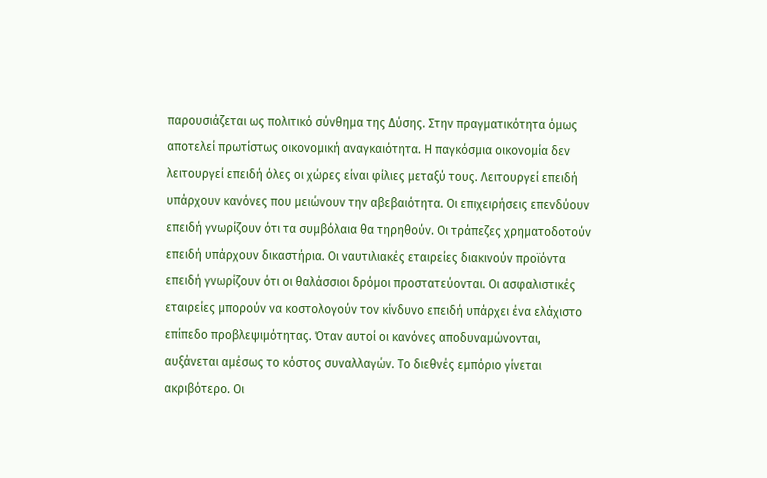παρουσιάζεται ως πολιτικό σύνθημα της Δύσης. Στην πραγματικότητα όμως αποτελεί πρωτίστως οικονομική αναγκαιότητα. Η παγκόσμια οικονομία δεν λειτουργεί επειδή όλες οι χώρες είναι φίλιες μεταξύ τους. Λειτουργεί επειδή υπάρχουν κανόνες που μειώνουν την αβεβαιότητα. Οι επιχειρήσεις επενδύουν επειδή γνωρίζουν ότι τα συμβόλαια θα τηρηθούν. Οι τράπεζες χρηματοδοτούν επειδή υπάρχουν δικαστήρια. Οι ναυτιλιακές εταιρείες διακινούν προϊόντα επειδή γνωρίζουν ότι οι θαλάσσιοι δρόμοι προστατεύονται. Οι ασφαλιστικές εταιρείες μπορούν να κοστολογούν τον κίνδυνο επειδή υπάρχει ένα ελάχιστο επίπεδο προβλεψιμότητας. Όταν αυτοί οι κανόνες αποδυναμώνονται, αυξάνεται αμέσως το κόστος συναλλαγών. Το διεθνές εμπόριο γίνεται ακριβότερο. Οι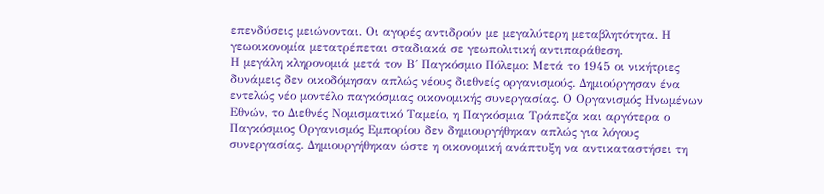επενδύσεις μειώνονται. Οι αγορές αντιδρούν με μεγαλύτερη μεταβλητότητα. Η γεωοικονομία μετατρέπεται σταδιακά σε γεωπολιτική αντιπαράθεση.
Η μεγάλη κληρονομιά μετά τον Β΄ Παγκόσμιο Πόλεμο: Μετά το 1945 οι νικήτριες δυνάμεις δεν οικοδόμησαν απλώς νέους διεθνείς οργανισμούς. Δημιούργησαν ένα εντελώς νέο μοντέλο παγκόσμιας οικονομικής συνεργασίας. Ο Οργανισμός Ηνωμένων Εθνών, το Διεθνές Νομισματικό Ταμείο, η Παγκόσμια Τράπεζα και αργότερα ο Παγκόσμιος Οργανισμός Εμπορίου δεν δημιουργήθηκαν απλώς για λόγους συνεργασίας. Δημιουργήθηκαν ώστε η οικονομική ανάπτυξη να αντικαταστήσει τη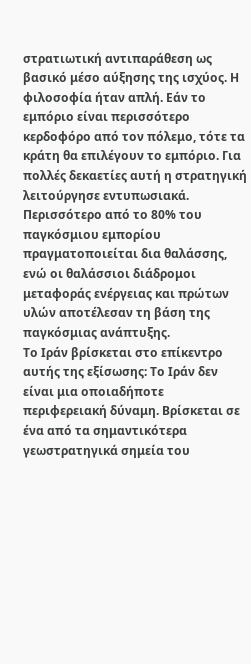στρατιωτική αντιπαράθεση ως βασικό μέσο αύξησης της ισχύος. Η φιλοσοφία ήταν απλή. Εάν το εμπόριο είναι περισσότερο κερδοφόρο από τον πόλεμο, τότε τα κράτη θα επιλέγουν το εμπόριο. Για πολλές δεκαετίες αυτή η στρατηγική λειτούργησε εντυπωσιακά. Περισσότερο από το 80% του παγκόσμιου εμπορίου πραγματοποιείται δια θαλάσσης, ενώ οι θαλάσσιοι διάδρομοι μεταφοράς ενέργειας και πρώτων υλών αποτέλεσαν τη βάση της παγκόσμιας ανάπτυξης.
Το Ιράν βρίσκεται στο επίκεντρο αυτής της εξίσωσης: Το Ιράν δεν είναι μια οποιαδήποτε περιφερειακή δύναμη. Βρίσκεται σε ένα από τα σημαντικότερα γεωστρατηγικά σημεία του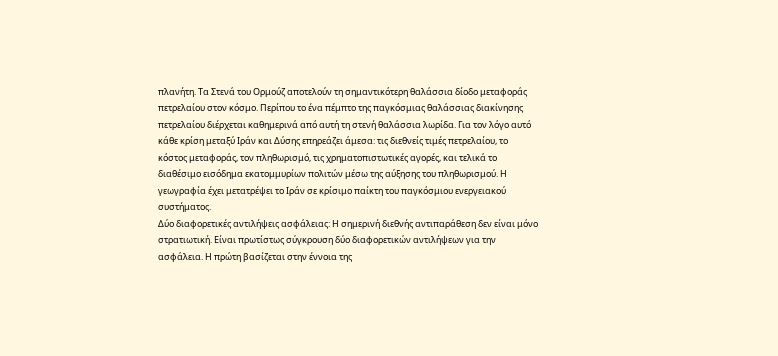πλανήτη. Τα Στενά του Ορμούζ αποτελούν τη σημαντικότερη θαλάσσια δίοδο μεταφοράς πετρελαίου στον κόσμο. Περίπου το ένα πέμπτο της παγκόσμιας θαλάσσιας διακίνησης πετρελαίου διέρχεται καθημερινά από αυτή τη στενή θαλάσσια λωρίδα. Για τον λόγο αυτό κάθε κρίση μεταξύ Ιράν και Δύσης επηρεάζει άμεσα: τις διεθνείς τιμές πετρελαίου, το κόστος μεταφοράς, τον πληθωρισμό, τις χρηματοπιστωτικές αγορές, και τελικά το διαθέσιμο εισόδημα εκατομμυρίων πολιτών μέσω της αύξησης του πληθωρισμού. Η γεωγραφία έχει μετατρέψει το Ιράν σε κρίσιμο παίκτη του παγκόσμιου ενεργειακού συστήματος.
Δύο διαφορετικές αντιλήψεις ασφάλειας: Η σημερινή διεθνής αντιπαράθεση δεν είναι μόνο στρατιωτική. Είναι πρωτίστως σύγκρουση δύο διαφορετικών αντιλήψεων για την ασφάλεια. Η πρώτη βασίζεται στην έννοια της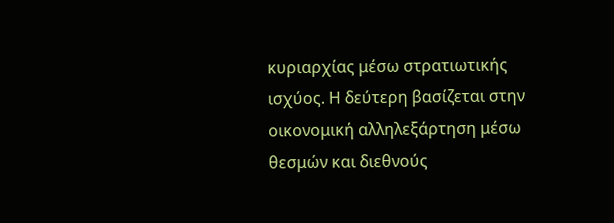κυριαρχίας μέσω στρατιωτικής ισχύος. Η δεύτερη βασίζεται στην οικονομική αλληλεξάρτηση μέσω θεσμών και διεθνούς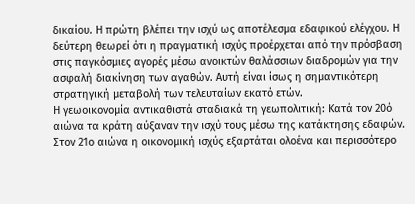δικαίου. Η πρώτη βλέπει την ισχύ ως αποτέλεσμα εδαφικού ελέγχου. Η δεύτερη θεωρεί ότι η πραγματική ισχύς προέρχεται από την πρόσβαση στις παγκόσμιες αγορές μέσω ανοικτών θαλάσσιων διαδρομών για την ασφαλή διακίνηση των αγαθών. Αυτή είναι ίσως η σημαντικότερη στρατηγική μεταβολή των τελευταίων εκατό ετών.
Η γεωοικονομία αντικαθιστά σταδιακά τη γεωπολιτική: Κατά τον 20ό αιώνα τα κράτη αύξαναν την ισχύ τους μέσω της κατάκτησης εδαφών. Στον 21ο αιώνα η οικονομική ισχύς εξαρτάται ολοένα και περισσότερο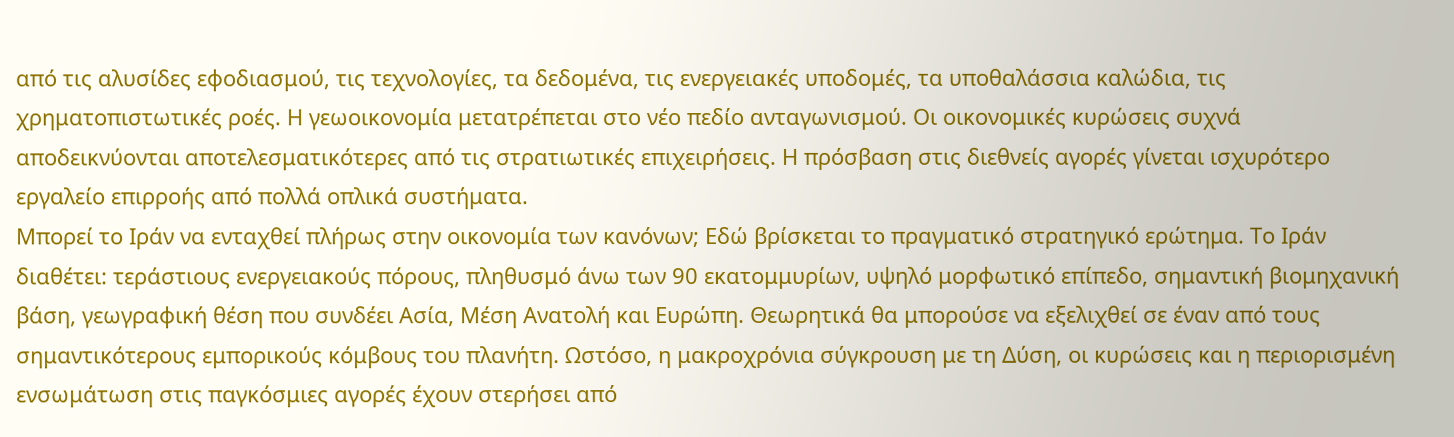από τις αλυσίδες εφοδιασμού, τις τεχνολογίες, τα δεδομένα, τις ενεργειακές υποδομές, τα υποθαλάσσια καλώδια, τις χρηματοπιστωτικές ροές. Η γεωοικονομία μετατρέπεται στο νέο πεδίο ανταγωνισμού. Οι οικονομικές κυρώσεις συχνά αποδεικνύονται αποτελεσματικότερες από τις στρατιωτικές επιχειρήσεις. Η πρόσβαση στις διεθνείς αγορές γίνεται ισχυρότερο εργαλείο επιρροής από πολλά οπλικά συστήματα.
Μπορεί το Ιράν να ενταχθεί πλήρως στην οικονομία των κανόνων; Εδώ βρίσκεται το πραγματικό στρατηγικό ερώτημα. Το Ιράν διαθέτει: τεράστιους ενεργειακούς πόρους, πληθυσμό άνω των 90 εκατομμυρίων, υψηλό μορφωτικό επίπεδο, σημαντική βιομηχανική βάση, γεωγραφική θέση που συνδέει Ασία, Μέση Ανατολή και Ευρώπη. Θεωρητικά θα μπορούσε να εξελιχθεί σε έναν από τους σημαντικότερους εμπορικούς κόμβους του πλανήτη. Ωστόσο, η μακροχρόνια σύγκρουση με τη Δύση, οι κυρώσεις και η περιορισμένη ενσωμάτωση στις παγκόσμιες αγορές έχουν στερήσει από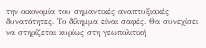την οικονομία του σημαντικές αναπτυξιακές δυνατότητες. Το δίλημμα είναι σαφές. Θα συνεχίσει να στηρίζεται κυρίως στη γεωπολιτική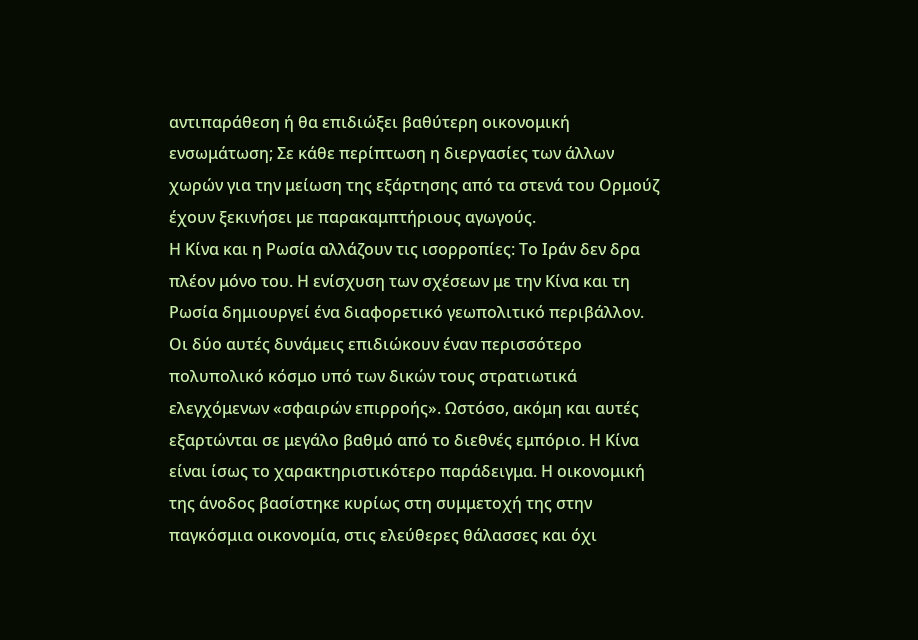αντιπαράθεση ή θα επιδιώξει βαθύτερη οικονομική ενσωμάτωση; Σε κάθε περίπτωση η διεργασίες των άλλων χωρών για την μείωση της εξάρτησης από τα στενά του Ορμούζ έχουν ξεκινήσει με παρακαμπτήριους αγωγούς.
Η Κίνα και η Ρωσία αλλάζουν τις ισορροπίες: Το Ιράν δεν δρα πλέον μόνο του. Η ενίσχυση των σχέσεων με την Κίνα και τη Ρωσία δημιουργεί ένα διαφορετικό γεωπολιτικό περιβάλλον. Οι δύο αυτές δυνάμεις επιδιώκουν έναν περισσότερο πολυπολικό κόσμο υπό των δικών τους στρατιωτικά ελεγχόμενων «σφαιρών επιρροής». Ωστόσο, ακόμη και αυτές εξαρτώνται σε μεγάλο βαθμό από το διεθνές εμπόριο. Η Κίνα είναι ίσως το χαρακτηριστικότερο παράδειγμα. Η οικονομική της άνοδος βασίστηκε κυρίως στη συμμετοχή της στην παγκόσμια οικονομία, στις ελεύθερες θάλασσες και όχι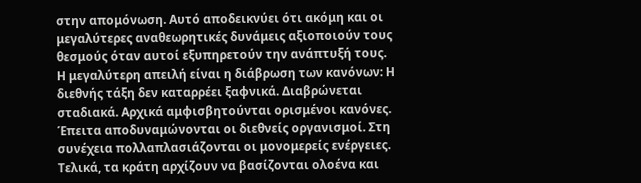στην απομόνωση. Αυτό αποδεικνύει ότι ακόμη και οι μεγαλύτερες αναθεωρητικές δυνάμεις αξιοποιούν τους θεσμούς όταν αυτοί εξυπηρετούν την ανάπτυξή τους.
Η μεγαλύτερη απειλή είναι η διάβρωση των κανόνων: Η διεθνής τάξη δεν καταρρέει ξαφνικά. Διαβρώνεται σταδιακά. Αρχικά αμφισβητούνται ορισμένοι κανόνες. Έπειτα αποδυναμώνονται οι διεθνείς οργανισμοί. Στη συνέχεια πολλαπλασιάζονται οι μονομερείς ενέργειες. Τελικά, τα κράτη αρχίζουν να βασίζονται ολοένα και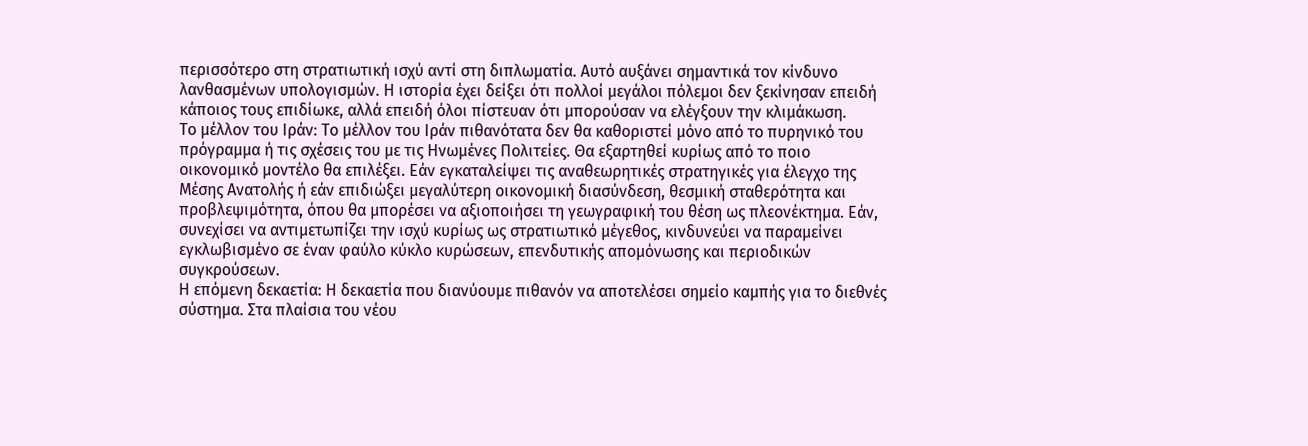περισσότερο στη στρατιωτική ισχύ αντί στη διπλωματία. Αυτό αυξάνει σημαντικά τον κίνδυνο λανθασμένων υπολογισμών. Η ιστορία έχει δείξει ότι πολλοί μεγάλοι πόλεμοι δεν ξεκίνησαν επειδή κάποιος τους επιδίωκε, αλλά επειδή όλοι πίστευαν ότι μπορούσαν να ελέγξουν την κλιμάκωση.
Το μέλλον του Ιράν: Το μέλλον του Ιράν πιθανότατα δεν θα καθοριστεί μόνο από το πυρηνικό του πρόγραμμα ή τις σχέσεις του με τις Ηνωμένες Πολιτείες. Θα εξαρτηθεί κυρίως από το ποιο οικονομικό μοντέλο θα επιλέξει. Εάν εγκαταλείψει τις αναθεωρητικές στρατηγικές για έλεγχο της Μέσης Ανατολής ή εάν επιδιώξει μεγαλύτερη οικονομική διασύνδεση, θεσμική σταθερότητα και προβλεψιμότητα, όπου θα μπορέσει να αξιοποιήσει τη γεωγραφική του θέση ως πλεονέκτημα. Εάν, συνεχίσει να αντιμετωπίζει την ισχύ κυρίως ως στρατιωτικό μέγεθος, κινδυνεύει να παραμείνει εγκλωβισμένο σε έναν φαύλο κύκλο κυρώσεων, επενδυτικής απομόνωσης και περιοδικών συγκρούσεων.
Η επόμενη δεκαετία: Η δεκαετία που διανύουμε πιθανόν να αποτελέσει σημείο καμπής για το διεθνές σύστημα. Στα πλαίσια του νέου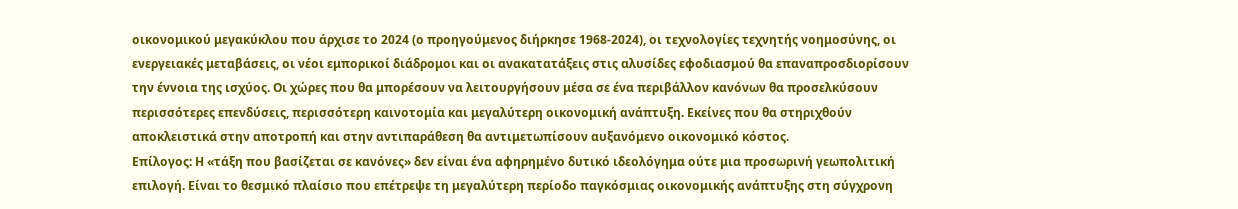οικονομικού μεγακύκλου που άρχισε το 2024 (ο προηγούμενος διήρκησε 1968-2024), οι τεχνολογίες τεχνητής νοημοσύνης, οι ενεργειακές μεταβάσεις, οι νέοι εμπορικοί διάδρομοι και οι ανακατατάξεις στις αλυσίδες εφοδιασμού θα επαναπροσδιορίσουν την έννοια της ισχύος. Οι χώρες που θα μπορέσουν να λειτουργήσουν μέσα σε ένα περιβάλλον κανόνων θα προσελκύσουν περισσότερες επενδύσεις, περισσότερη καινοτομία και μεγαλύτερη οικονομική ανάπτυξη. Εκείνες που θα στηριχθούν αποκλειστικά στην αποτροπή και στην αντιπαράθεση θα αντιμετωπίσουν αυξανόμενο οικονομικό κόστος.
Επίλογος: Η «τάξη που βασίζεται σε κανόνες» δεν είναι ένα αφηρημένο δυτικό ιδεολόγημα ούτε μια προσωρινή γεωπολιτική επιλογή. Είναι το θεσμικό πλαίσιο που επέτρεψε τη μεγαλύτερη περίοδο παγκόσμιας οικονομικής ανάπτυξης στη σύγχρονη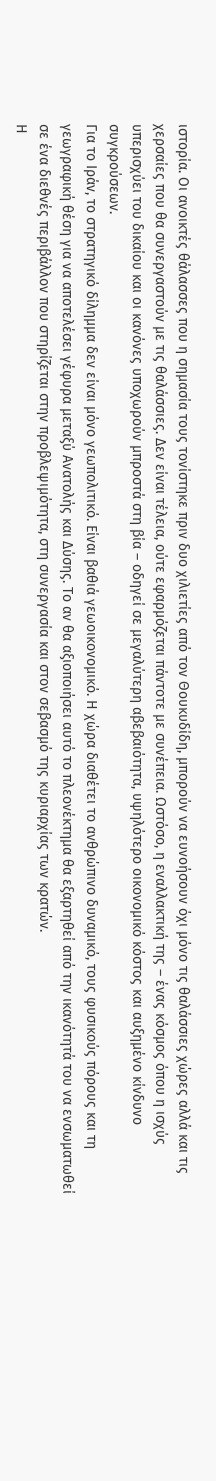ιστορία. Οι ανοικτές θάλασσες που η σημασία τους τονίστηκε πριν δυο χιλιετίες από τον Θουκυδίδη, μπορούν να ευνοήσουν όχι μόνο τις θαλάσσιες χώρες αλλά και τις χερσαίες που θα συνεργαστούν με τις θαλάσσιες. Δεν είναι τέλεια, ούτε εφαρμόζεται πάντοτε με συνέπεια. Ωστόσο, η εναλλακτική της – ένας κόσμος όπου η ισχύς υπερισχύει του δικαίου και οι κανόνες υποχωρούν μπροστά στη βία – οδηγεί σε μεγαλύτερη αβεβαιότητα, υψηλότερο οικονομικό κόστος και αυξημένο κίνδυνο συγκρούσεων.
Για το Ιράν, το στρατηγικό δίλημμα δεν είναι μόνο γεωπολιτικό. Είναι βαθιά γεωοικονομικό. Η χώρα διαθέτει το ανθρώπινο δυναμικό, τους φυσικούς πόρους και τη γεωγραφική θέση για να αποτελέσει γέφυρα μεταξύ Ανατολής και Δύσης. Το αν θα αξιοποιήσει αυτό το πλεονέκτημα θα εξαρτηθεί από την ικανότητά του να ενσωματωθεί σε ένα διεθνές περιβάλλον που στηρίζεται στην προβλεψιμότητα, στη συνεργασία και στον σεβασμό της κυριαρχίας των κρατών.
Η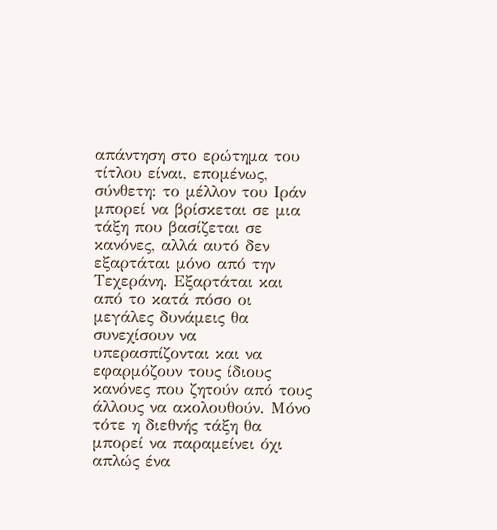απάντηση στο ερώτημα του τίτλου είναι, επομένως, σύνθετη: το μέλλον του Ιράν μπορεί να βρίσκεται σε μια τάξη που βασίζεται σε κανόνες, αλλά αυτό δεν εξαρτάται μόνο από την Τεχεράνη. Εξαρτάται και από το κατά πόσο οι μεγάλες δυνάμεις θα συνεχίσουν να υπερασπίζονται και να εφαρμόζουν τους ίδιους κανόνες που ζητούν από τους άλλους να ακολουθούν. Μόνο τότε η διεθνής τάξη θα μπορεί να παραμείνει όχι απλώς ένα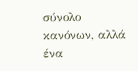σύνολο κανόνων, αλλά ένα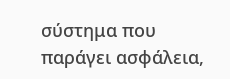σύστημα που παράγει ασφάλεια,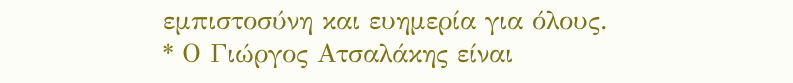εμπιστοσύνη και ευημερία για όλους.
* Ο Γιώργος Ατσαλάκης είναι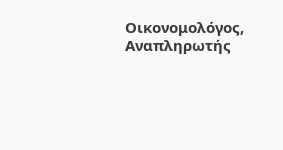Οικονομολόγος, Αναπληρωτής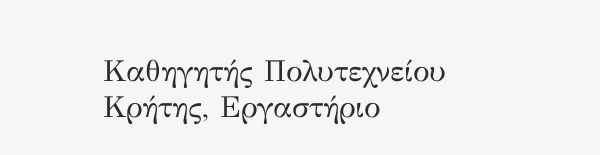Καθηγητής Πολυτεχνείου Κρήτης, Εργαστήριο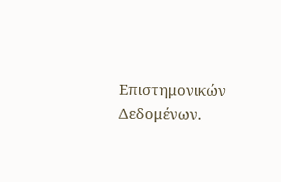Επιστημονικών Δεδομένων.